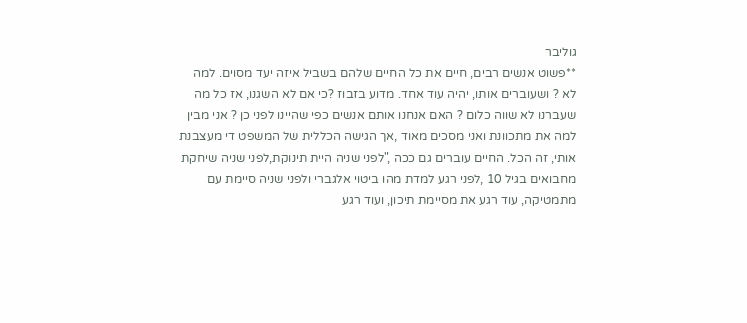גוליבר
**פשוט אנשים רבים, חיים את כל החיים שלהם בשביל איזה יעד מסוים. למה לא ? ושעוברים אותו, יהיה עוד אחד. מדוע בזבוז ?כי אם לא השגנו, אז כל מה שעברנו לא שווה כלום ? האם אנחנו אותם אנשים כפי שהיינו לפני כן ? אני מבין למה את מתכוונת ואני מסכים מאוד ,אך הגישה הכללית של המשפט די מעצבנת אותי, זה הכל. החיים עוברים גם ככה ,"לפני שניה היית תינוקת,לפני שניה שיחקת מחבואים בגיל 10 ,לפני רגע למדת מהו ביטוי אלגברי ולפני שניה סיימת עם מתמטיקה, עוד רגע את מסיימת תיכון, ועוד רגע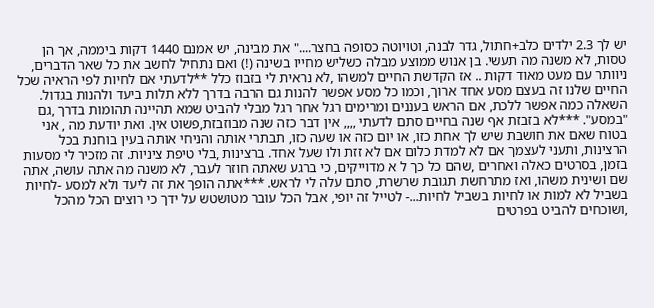יש לך 2.3 ילדים כלב+חתול, גדר לבנה, וטויוטה כסופה בחצר...." את מבינה, יש אמנם 1440 דקות ביממה, אך הן טסות, לא משנה מה תעשי. בן אנוש ממוצע מבלה כשליש מחייו בשינה (!) ואם נתחיל לחשב את כל שאר הדברים, ניוותר עם מעט מאוד דקות .. אז הקדשת החיים למשהו ,לא נראית לי בזבוז כלל **לדעתי אם לחיות לפי הראיה שכל החיים שלנו זה בעצם מסע אחד ארוך, וכמו כל מסע אפשר להנות גם הרבה בדרך ללא תלות ביעד ולהנות בגדול. השאלה כמה אפשר ללכת, אם הראש בעננים ומרימים רגל אחר רגל מבלי להביט שמא תהיינה תהומות בדרך ,גם "במסע". ***לא בזבזת אף שנה בחיים סתם לדעתי ,,,, אין דבר כזה שנה מבוזבזת,פשוט אין. ואת יודעת מה , אני בטוח שאם את חושבת שיש לך אחת כזו, או יום כזה או שעה כזו, תבתרי אותה והניחי אותה בעין בוחנת בכל הרצינות, ותעני לעצמך אם לא למדת כלום אם לא זזת ולו שעל אחד. ברצינות ,בלי טיפת ציניות. זה מזכיר לי מסעות בזמן, בסרטים כאלה ואחרים ,שהם כל כך ל א מדוייקים, כי ברגע שאתה חוזר לעבר, לא משנה מה אתה עושה, אתה שם ושינית משהו, ואז מתרחשת תגובת שרשרת, סתם עלה לי לראש. ***אתה הופך את זה ליעד ולא למסע -לחיות בשביל לא למות או לחיות בשביל לחיות...- לטייל זה יופי, אבל הכל עובר מטושטש על ידך כי רוצים הכל מהכל ,ושוכחים להביט בפרטים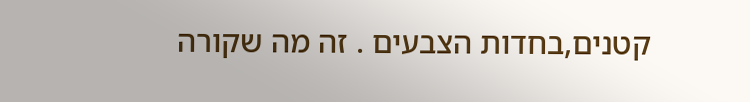קטנים,בחדות הצבעים . זה מה שקורה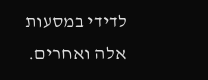לדידי במסעות אלה ואחרים.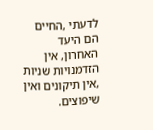לדעתי ,החיים הם היעד האחרון, אין הזדמנויות שניות ,אין תיקונים ואין שיפוצים.